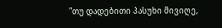"თუ დადებითი პასუხი მივიღე,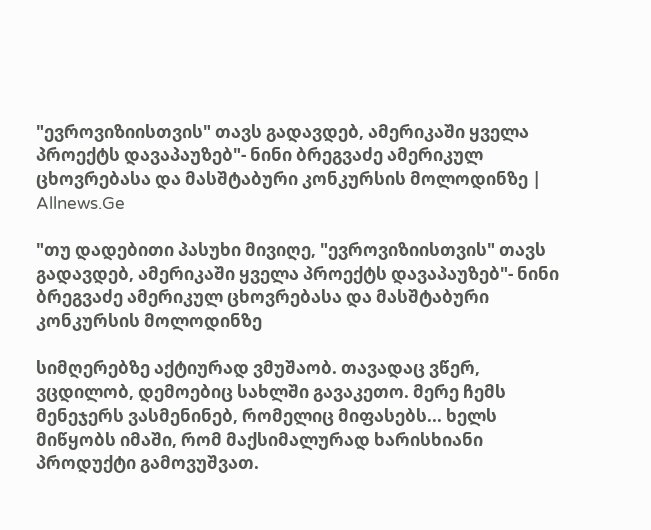"ევროვიზიისთვის" თავს გადავდებ, ამერიკაში ყველა პროექტს დავაპაუზებ"- ნინი ბრეგვაძე ამერიკულ ცხოვრებასა და მასშტაბური კონკურსის მოლოდინზე | Allnews.Ge

"თუ დადებითი პასუხი მივიღე, "ევროვიზიისთვის" თავს გადავდებ, ამერიკაში ყველა პროექტს დავაპაუზებ"- ნინი ბრეგვაძე ამერიკულ ცხოვრებასა და მასშტაბური კონკურსის მოლოდინზე

სიმღერებზე აქტიურად ვმუშაობ. თავადაც ვწერ, ვცდილობ, დემოებიც სახლში გავაკეთო. მერე ჩემს მენეჯერს ვასმენინებ, რომელიც მიფასებს... ხელს მიწყობს იმაში, რომ მაქსიმალურად ხარისხიანი პროდუქტი გამოვუშვათ.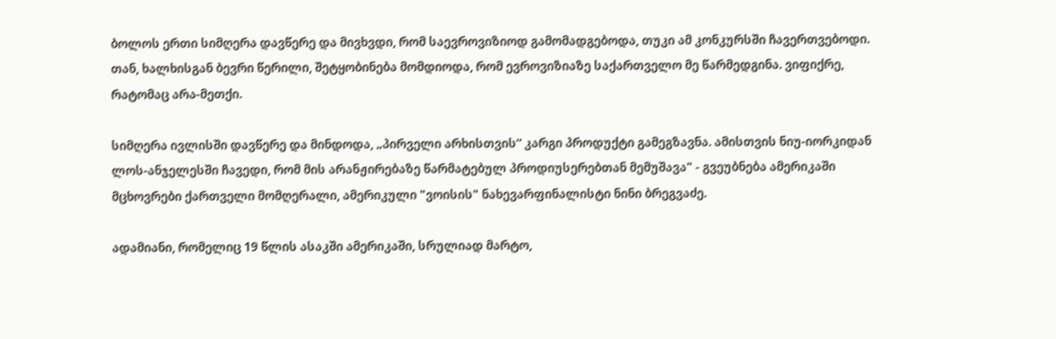ბოლოს ერთი სიმღერა დავწერე და მივხვდი, რომ საევროვიზიოდ გამომადგებოდა, თუკი ამ კონკურსში ჩავერთვებოდი. თან, ხალხისგან ბევრი წერილი, შეტყობინება მომდიოდა, რომ ევროვიზიაზე საქართველო მე წარმედგინა. ვიფიქრე, რატომაც არა-მეთქი.

სიმღერა ივლისში დავწერე და მინდოდა, „პირველი არხისთვის“ კარგი პროდუქტი გამეგზავნა. ამისთვის ნიუ-იორკიდან ლოს-ანჯელესში ჩავედი, რომ მის არანჟირებაზე წარმატებულ პროდიუსერებთან მემუშავა" - გვეუბნება ამერიკაში მცხოვრები ქართველი მომღერალი, ამერიკული "ვოისის" ნახევარფინალისტი ნინი ბრეგვაძე.

ადამიანი, რომელიც 19 წლის ასაკში ამერიკაში, სრულიად მარტო,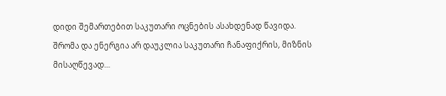დიდი შემართებით საკუთარი ოცნების ასახდენად წავიდა. შრომა და ენერგია არ დაუკლია საკუთარი ჩანაფიქრის, მიზნის მისაღწევად...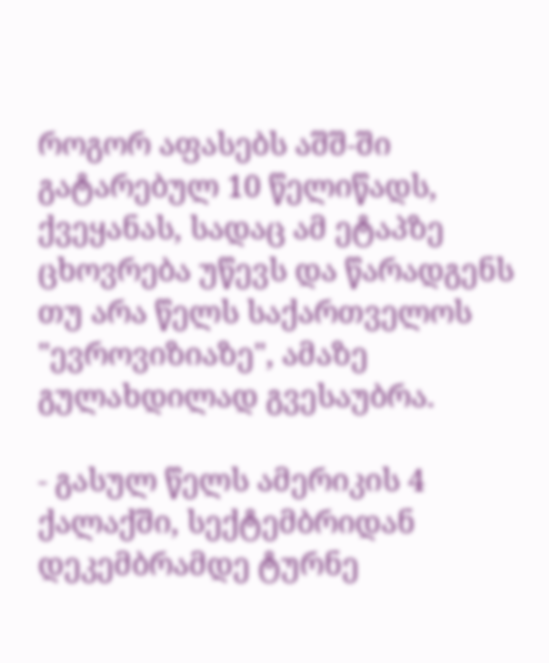როგორ აფასებს აშშ-ში გატარებულ 10 წელიწადს, ქვეყანას, სადაც ამ ეტაპზე ცხოვრება უწევს და წარადგენს თუ არა წელს საქართველოს "ევროვიზიაზე", ამაზე გულახდილად გვესაუბრა.

- გასულ წელს ამერიკის 4 ქალაქში, სექტემბრიდან დეკემბრამდე ტურნე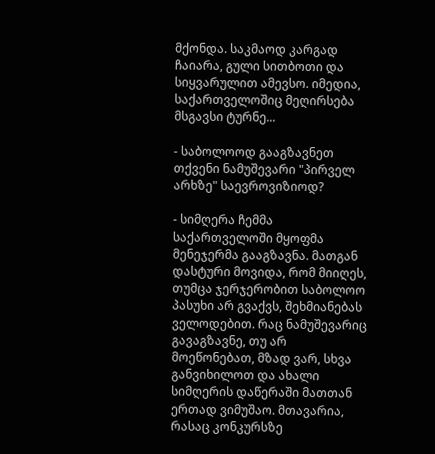მქონდა. საკმაოდ კარგად ჩაიარა, გული სითბოთი და სიყვარულით ამევსო. იმედია, საქართველოშიც მეღირსება მსგავსი ტურნე...

- საბოლოოდ გააგზავნეთ თქვენი ნამუშევარი "პირველ არხზე" საევროვიზიოდ?

- სიმღერა ჩემმა საქართველოში მყოფმა მენეჯერმა გააგზავნა. მათგან დასტური მოვიდა, რომ მიიღეს, თუმცა ჯერჯერობით საბოლოო პასუხი არ გვაქვს, შეხმიანებას ველოდებით. რაც ნამუშევარიც გავაგზავნე, თუ არ მოეწონებათ, მზად ვარ, სხვა განვიხილოთ და ახალი სიმღერის დაწერაში მათთან ერთად ვიმუშაო. მთავარია, რასაც კონკურსზე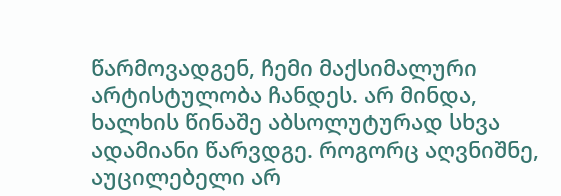წარმოვადგენ, ჩემი მაქსიმალური არტისტულობა ჩანდეს. არ მინდა, ხალხის წინაშე აბსოლუტურად სხვა ადამიანი წარვდგე. როგორც აღვნიშნე, აუცილებელი არ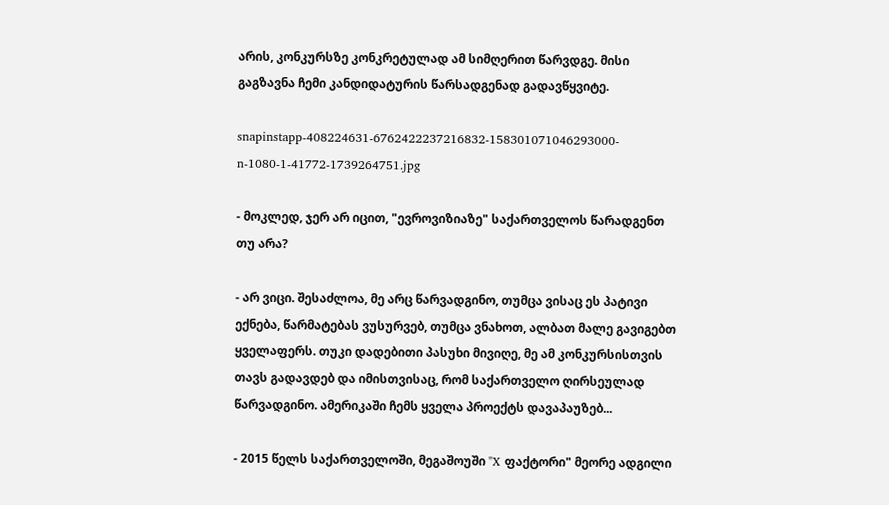არის, კონკურსზე კონკრეტულად ამ სიმღერით წარვდგე. მისი გაგზავნა ჩემი კანდიდატურის წარსადგენად გადავწყვიტე.

snapinstapp-408224631-6762422237216832-158301071046293000-n-1080-1-41772-1739264751.jpg

- მოკლედ, ჯერ არ იცით, "ევროვიზიაზე" საქართველოს წარადგენთ თუ არა?

- არ ვიცი. შესაძლოა, მე არც წარვადგინო, თუმცა ვისაც ეს პატივი ექნება, წარმატებას ვუსურვებ, თუმცა ვნახოთ, ალბათ მალე გავიგებთ ყველაფერს. თუკი დადებითი პასუხი მივიღე, მე ამ კონკურსისთვის თავს გადავდებ და იმისთვისაც, რომ საქართველო ღირსეულად წარვადგინო. ამერიკაში ჩემს ყველა პროექტს დავაპაუზებ...

- 2015 წელს საქართველოში, მეგაშოუში "X ფაქტორი" მეორე ადგილი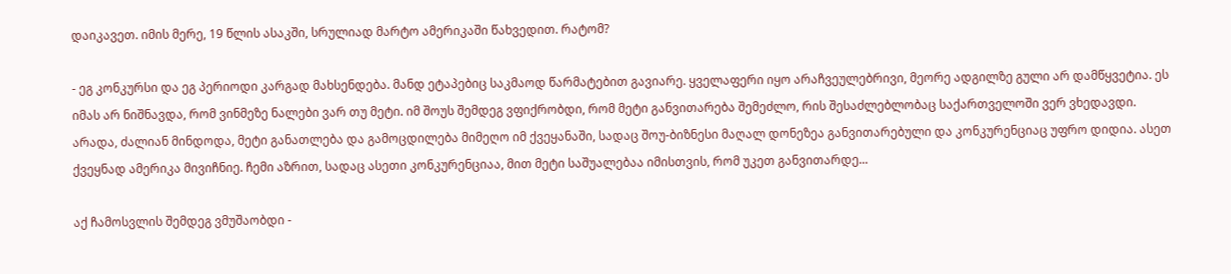დაიკავეთ. იმის მერე, 19 წლის ასაკში, სრულიად მარტო ამერიკაში წახვედით. რატომ?

- ეგ კონკურსი და ეგ პერიოდი კარგად მახსენდება. მანდ ეტაპებიც საკმაოდ წარმატებით გავიარე. ყველაფერი იყო არაჩვეულებრივი, მეორე ადგილზე გული არ დამწყვეტია. ეს იმას არ ნიშნავდა, რომ ვინმეზე ნალები ვარ თუ მეტი. იმ შოუს შემდეგ ვფიქრობდი, რომ მეტი განვითარება შემეძლო, რის შესაძლებლობაც საქართველოში ვერ ვხედავდი. არადა, ძალიან მინდოდა, მეტი განათლება და გამოცდილება მიმეღო იმ ქვეყანაში, სადაც შოუ-ბიზნესი მაღალ დონეზეა განვითარებული და კონკურენციაც უფრო დიდია. ასეთ ქვეყნად ამერიკა მივიჩნიე. ჩემი აზრით, სადაც ასეთი კონკურენციაა, მით მეტი საშუალებაა იმისთვის, რომ უკეთ განვითარდე...

აქ ჩამოსვლის შემდეგ ვმუშაობდი -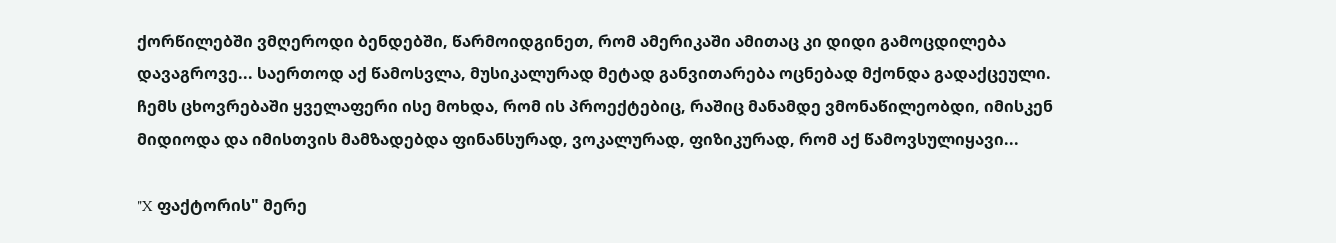ქორწილებში ვმღეროდი ბენდებში, წარმოიდგინეთ, რომ ამერიკაში ამითაც კი დიდი გამოცდილება დავაგროვე... საერთოდ აქ წამოსვლა, მუსიკალურად მეტად განვითარება ოცნებად მქონდა გადაქცეული. ჩემს ცხოვრებაში ყველაფერი ისე მოხდა, რომ ის პროექტებიც, რაშიც მანამდე ვმონაწილეობდი, იმისკენ მიდიოდა და იმისთვის მამზადებდა ფინანსურად, ვოკალურად, ფიზიკურად, რომ აქ წამოვსულიყავი...

"X ფაქტორის" მერე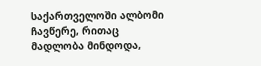საქართველოში ალბომი ჩავწერე, რითაც მადლობა მინდოდა,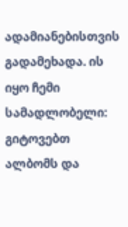ადამიანებისთვის გადამეხადა. ის იყო ჩემი სამადლობელი: გიტოვებთ ალბომს და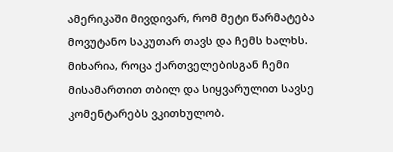ამერიკაში მივდივარ, რომ მეტი წარმატება მოვუტანო საკუთარ თავს და ჩემს ხალხს. მიხარია, როცა ქართველებისგან ჩემი მისამართით თბილ და სიყვარულით სავსე კომენტარებს ვკითხულობ.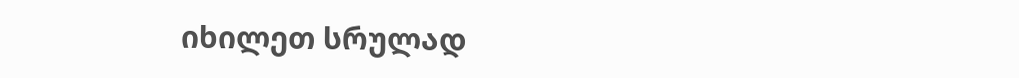იხილეთ სრულად